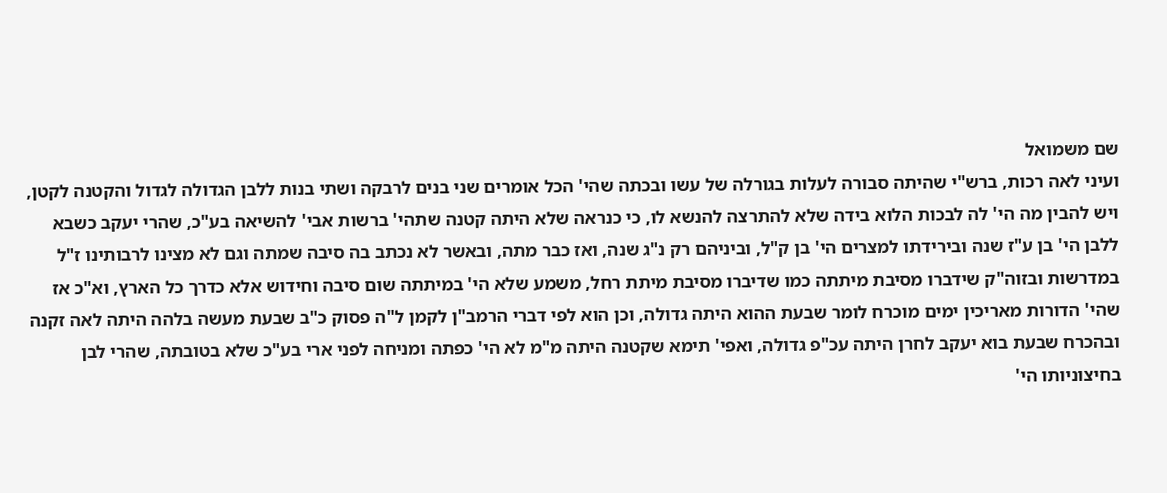שם משמואל
ועיני לאה רכות, ברש"י שהיתה סבורה לעלות בגורלה של עשו ובכתה שהי' הכל אומרים שני בנים לרבקה ושתי בנות ללבן הגדולה לגדול והקטנה לקטן, ויש להבין מה הי' לה לבכות הלוא בידה שלא להתרצה להנשא לו, כי כנראה שלא היתה קטנה שתהי' ברשות אבי' להשיאה בע"כ, שהרי יעקב כשבא ללבן הי' בן ע"ז שנה ובירידתו למצרים הי' בן ק"ל, וביניהם רק נ"ג שנה, ואז כבר מתה, ובאשר לא נכתב בה סיבה שמתה וגם לא מצינו לרבותינו ז"ל במדרשות ובזוה"ק שידברו מסיבת מיתתה כמו שדיברו מסיבת מיתת רחל, משמע שלא הי' במיתתה שום סיבה וחידוש אלא כדרך כל הארץ, וא"כ אז שהי' הדורות מאריכין ימים מוכרח לומר שבעת ההוא היתה גדולה, וכן הוא לפי דברי הרמב"ן לקמן ל"ה פסוק כ"ב שבעת מעשה בלהה היתה לאה זקנה ובהכרח שבעת בוא יעקב לחרן היתה עכ"פ גדולה, ואפי' תימא שקטנה היתה מ"מ לא הי' כפתה ומניחה לפני ארי בע"כ שלא בטובתה, שהרי לבן בחיצוניותו הי'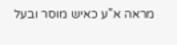מראה א"ע כאיש מוסר ובעל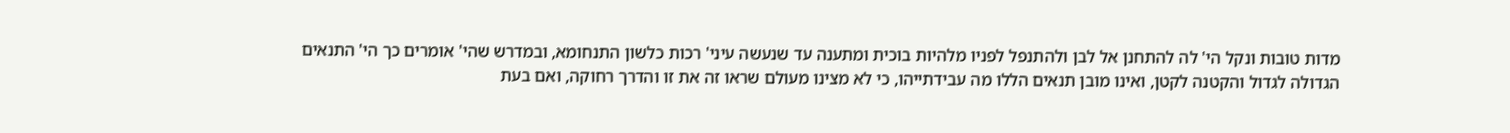מדות טובות ונקל הי' לה להתחנן אל לבן ולהתנפל לפניו מלהיות בוכית ומתענה עד שנעשה עיני' רכות כלשון התנחומא, ובמדרש שהי' אומרים כך הי' התנאים הגדולה לגדול והקטנה לקטן, ואינו מובן תנאים הללו מה עבידתייהו, כי לא מצינו מעולם שראו זה את זו והדרך רחוקה, ואם בעת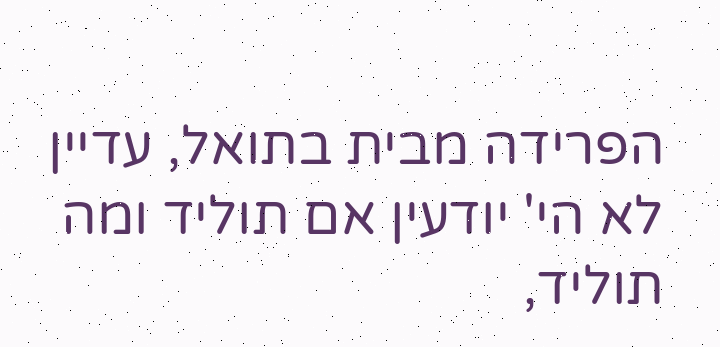הפרידה מבית בתואל, עדיין לא הי' יודעין אם תוליד ומה תוליד,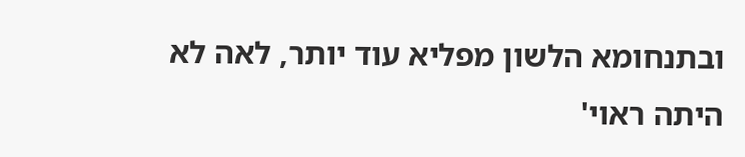ובתנחומא הלשון מפליא עוד יותר, לאה לא היתה ראוי'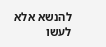להנשא אלא לעשו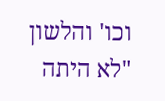וכו' והלשון "לא היתה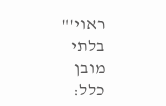ראוי'" בלתי מובן כלל: